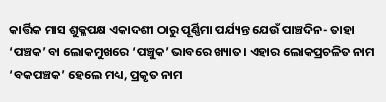କାର୍ତ୍ତିକ ମାସ ଶୁକ୍ଳପକ୍ଷ ଏକାଦଶୀ ଠାରୁ ପୂର୍ଣ୍ଣିମା ପର୍ଯ୍ୟନ୍ତ ଯେଉଁ ପାଞ୍ଚଦିନ- ତାହା ‘ପଞ୍ଚକ’ ବା ଲୋକମୁଖରେ ‘ପଞ୍ଚୁକ’ ଭାବରେ ଖ୍ୟାତ। ଏହାର ଲୋକପ୍ରଚଳିତ ନାମ ‘ବକପଞ୍ଚକ’ ହେଲେ ମଧ୍ୟ, ପ୍ରକୃତ ନାମ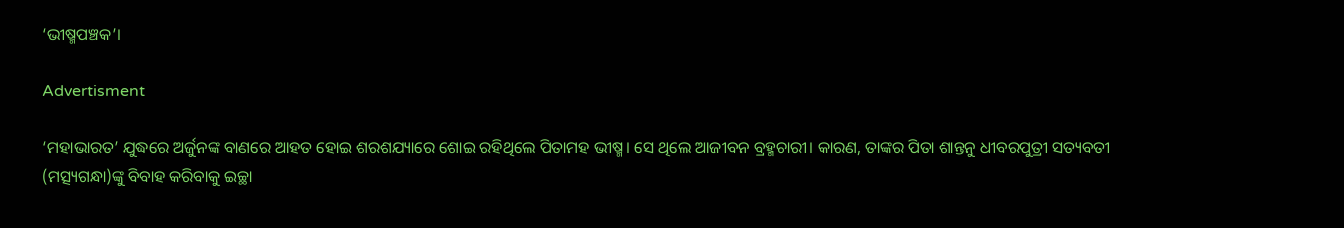‘ଭୀଷ୍ମପଞ୍ଚକ’।

Advertisment

‘ମହାଭାରତ’ ଯୁଦ୍ଧରେ ଅର୍ଜୁନଙ୍କ ବାଣରେ ଆହତ ହୋଇ ଶରଶଯ୍ୟାରେ ଶୋଇ ରହିଥିଲେ ପିତାମହ ଭୀଷ୍ମ। ସେ ଥିଲେ ଆଜୀବନ ବ୍ରହ୍ମଚାରୀ। କାରଣ, ତାଙ୍କର ପିତା ଶାନ୍ତନୁ ଧୀବରପୁତ୍ରୀ ସତ୍ୟବତୀ (ମତ୍ସ୍ୟଗନ୍ଧା)ଙ୍କୁ ବିବାହ କରିବାକୁ ଇଚ୍ଛା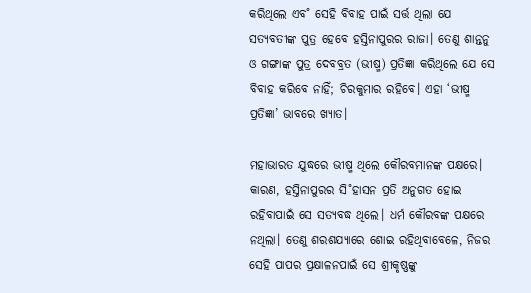କରିଥିଲେ ଏବ˚ ସେହି ବିବାହ ପାଇଁ ସର୍ତ୍ତ ଥିଲା ଯେ ସତ୍ୟବତୀଙ୍କ ପୁତ୍ର ହେବେ ହସ୍ତିନାପୁରର ରାଜା। ତେଣୁ ଶାନ୍ତନୁ ଓ ଗଙ୍ଗାଙ୍କ ପୁତ୍ର ଦେବବ୍ରତ (ଭୀଷ୍ମ) ପ୍ରତିଜ୍ଞା କରିଥିଲେ ଯେ ସେ ବିବାହ କରିବେ ନାହିଁ; ଚିରକୁମାର ରହିବେ। ଏହା ‘ଭୀଷ୍ମ ପ୍ରତିଜ୍ଞା’ ଭାବରେ ଖ୍ୟାତ।

ମହାଭାରତ ଯୁଦ୍ଧରେ ଭୀଷ୍ମ ଥିଲେ କୌରବମାନଙ୍କ ପକ୍ଷରେ। କାରଣ, ହସ୍ତିନାପୁରର ସି˚ହାସନ ପ୍ରତି ଅନୁଗତ ହୋଇ ରହିବାପାଇଁ ସେ ସତ୍ୟବଦ୍ଧ ଥିଲେ। ଧର୍ମ କୌରବଙ୍କ ପକ୍ଷରେ ନଥିଲା। ତେଣୁ ଶରଶଯ୍ୟାରେ ଶୋଇ ରହିଥିବାବେଳେ, ନିଜର ସେହି ପାପର ପ୍ରକ୍ଷାଳନପାଇଁ ସେ ଶ୍ରୀକୃଷ୍ଣଙ୍କୁ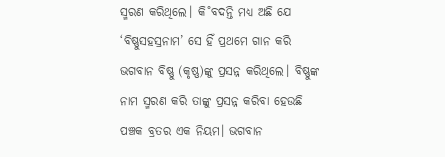ସ୍ମରଣ କରିଥିଲେ। କି˚ବଦନ୍ତି ମଧ୍ୟ ଅଛି ଯେ ‘ବିଷ୍ଣୁସହସ୍ରନାମ’ ସେ ହିଁ ପ୍ରଥମେ ଗାନ କରି ଭଗବାନ ବିଷ୍ଣୁ (କୃଷ୍ଣ)ଙ୍କୁ ପ୍ରସନ୍ନ କରିଥିଲେ। ବିଷ୍ଣୁଙ୍କ ନାମ ସ୍ମରଣ କରି ତାଙ୍କୁ ପ୍ରସନ୍ନ କରିବା ହେଉଛି ପଞ୍ଚକ ବ୍ରତର ଏକ ନିୟମ। ଭଗବାନ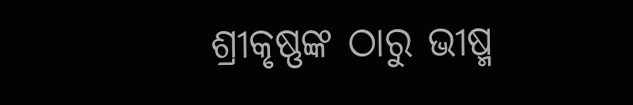ଶ୍ରୀକୃଷ୍ଣଙ୍କ ଠାରୁ ଭୀଷ୍ମ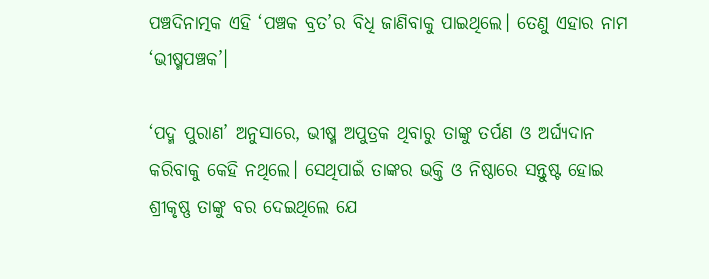ପଞ୍ଚଦିନାତ୍ମକ ଏହି ‘ପଞ୍ଚକ ବ୍ରତ’ର ବିଧି ଜାଣିବାକୁ ପାଇଥିଲେ। ତେଣୁ ଏହାର ନାମ ‘ଭୀଷ୍ମପଞ୍ଚକ’।

‘ପଦ୍ମ ପୁରାଣ’ ଅନୁସାରେ, ଭୀଷ୍ମ ଅପୁତ୍ରକ ଥିବାରୁ ତାଙ୍କୁ ତର୍ପଣ ଓ ଅର୍ଘ୍ୟଦାନ କରିବାକୁ କେହି ନଥିଲେ। ସେଥିପାଇଁ ତାଙ୍କର ଭକ୍ତି ଓ ନିଷ୍ଠାରେ ସନ୍ତୁଷ୍ଟ ହୋଇ ଶ୍ରୀକୃଷ୍ଣ ତାଙ୍କୁ ବର ଦେଇଥିଲେ ଯେ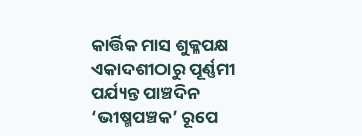କାର୍ତ୍ତିକ ମାସ ଶୁକ୍ଳପକ୍ଷ ଏକାଦଶୀଠାରୁ ପୂର୍ଣ୍ଣମୀ ପର୍ଯ୍ୟନ୍ତ ପାଞ୍ଚଦିନ ‘ଭୀଷ୍ମପଞ୍ଚକ’ ରୂପେ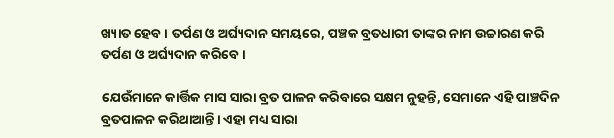ଖ୍ୟାତ ହେବ। ତର୍ପଣ ଓ ଅର୍ଘ୍ୟଦାନ ସମୟରେ, ପଞ୍ଚକ ବ୍ରତଧାରୀ ତାଙ୍କର ନାମ ଉଚ୍ଚାରଣ କରି ତର୍ପଣ ଓ ଅର୍ଘ୍ୟଦାନ କରିବେ।

ଯେଉଁମାନେ କାର୍ତ୍ତିକ ମାସ ସାରା ବ୍ରତ ପାଳନ କରିବାରେ ସକ୍ଷମ ନୁହନ୍ତି, ସେମାନେ ଏହି ପାଞ୍ଚଦିନ ବ୍ରତପାଳନ କରିଥାଆନ୍ତି। ଏହା ମଧ୍ୟ ସାରା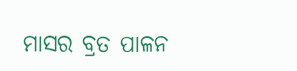ମାସର ବ୍ରତ ପାଳନ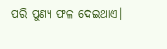ପରି ପୁଣ୍ୟ ଫଳ ଦେଇଥାଏ।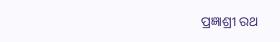ପ୍ରଜ୍ଞାଶ୍ରୀ ରଥ